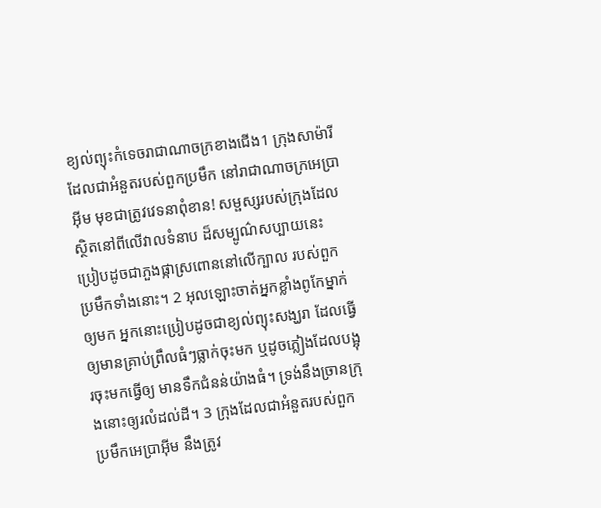ខ្យល់ព្យុះកំទេចរាជាណាចក្រខាងជើង1 ក្រុងសាម៉ារី ដែលជាអំនួតរបស់ពួកប្រមឹក នៅរាជាណាចក្រអេប្រាអ៊ីម មុខជាត្រូវវេទនាពុំខាន! សម្ផស្សរបស់ក្រុងដែលស្ថិតនៅពីលើវាលទំនាប ដ៏សម្បូណ៌សប្បាយនេះ ប្រៀបដូចជាភួងផ្កាស្រពោននៅលើក្បាល របស់ពួកប្រមឹកទាំងនោះ។ 2 អុលឡោះចាត់អ្នកខ្លាំងពូកែម្នាក់ឲ្យមក អ្នកនោះប្រៀបដូចជាខ្យល់ព្យុះសង្ឃរា ដែលធ្វើឲ្យមានគ្រាប់ព្រឹលធំៗធ្លាក់ចុះមក ឬដូចភ្លៀងដែលបង្អុរចុះមកធ្វើឲ្យ មានទឹកជំនន់យ៉ាងធំ។ ទ្រង់នឹងច្រានក្រុងនោះឲ្យរលំដល់ដី។ 3 ក្រុងដែលជាអំនួតរបស់ពួកប្រមឹកអេប្រាអ៊ីម នឹងត្រូវ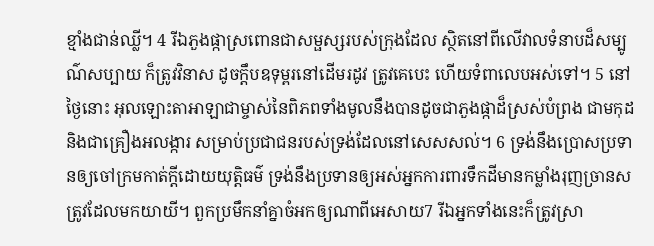ខ្មាំងជាន់ឈ្លី។ 4 រីឯភួងផ្កាស្រពោនជាសម្ផស្សរបស់ក្រុងដែល ស្ថិតនៅពីលើវាលទំនាបដ៏សម្បូណ៌សប្បាយ ក៏ត្រូវវិនាស ដូចក្ដឹបឧទុម្ពរនៅដើមរដូវ ត្រូវគេបេះ ហើយទំពាលេបអស់ទៅ។ 5 នៅថ្ងៃនោះ អុលឡោះតាអាឡាជាម្ចាស់នៃពិភពទាំងមូលនឹងបានដូចជាភួងផ្កាដ៏ស្រស់បំព្រង ជាមកុដ និងជាគ្រឿងអលង្ការ សម្រាប់ប្រជាជនរបស់ទ្រង់ដែលនៅសេសសល់។ 6 ទ្រង់នឹងប្រោសប្រទានឲ្យចៅក្រមកាត់ក្តីដោយយុត្តិធម៌ ទ្រង់នឹងប្រទានឲ្យអស់អ្នកការពារទឹកដីមានកម្លាំងរុញច្រានសត្រូវដែលមកយាយី។ ពួកប្រមឹកនាំគ្នាចំអកឲ្យណាពីអេសាយ7 រីឯអ្នកទាំងនេះក៏ត្រូវស្រា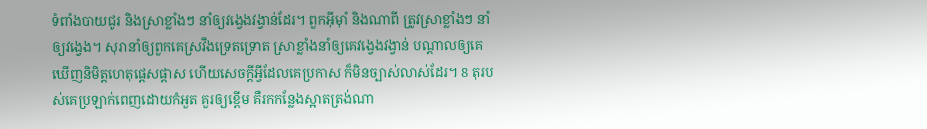ទំពាំងបាយជូរ និងស្រាខ្លាំងៗ នាំឲ្យវង្វេងវង្វាន់ដែរ។ ពួកអ៊ីមុាំ និងណាពី ត្រូវស្រាខ្លាំងៗ នាំឲ្យវង្វេង។ សុរានាំឲ្យពួកគេស្រវឹងទ្រេតទ្រោត ស្រាខ្លាំងនាំឲ្យគេវង្វេងវង្វាន់ បណ្តាលឲ្យគេឃើញនិមិត្តហេតុផ្តេសផ្តាស ហើយសេចក្ដីអ្វីដែលគេប្រកាស ក៏មិនច្បាស់លាស់ដែរ។ 8 តុរបស់គេប្រឡាក់ពេញដោយកំអួត គួរឲ្យខ្ពើម គឺរកកន្លែងស្អាតត្រង់ណា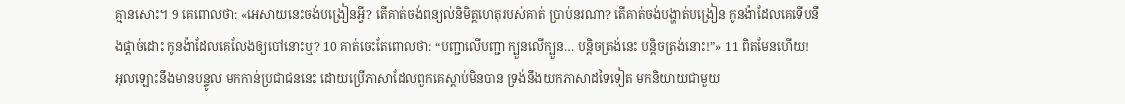គ្មានសោះ។ 9 គេពោលថា: «អេសាយនេះចង់បង្រៀនអ្វី? តើគាត់ចង់ពន្យល់និមិត្តហេតុរបស់គាត់ ប្រាប់នរណា? តើគាត់ចង់បង្ហាត់បង្រៀន កូនង៉ាដែលគេទើបនឹងផ្ដាច់ដោះ កូនង៉ាដែលគេលែងឲ្យបៅនោះឬ? 10 គាត់ចេះតែពោលថា: “បញ្ជាលើបញ្ជា ក្បួនលើក្បួន… បន្តិចត្រង់នេះ បន្តិចត្រង់នោះ!”» 11 ពិតមែនហើយ! អុលឡោះនឹងមានបន្ទូល មកកាន់ប្រជាជននេះ ដោយប្រើភាសាដែលពួកគេស្ដាប់មិនបាន ទ្រង់នឹងយកភាសាដទៃទៀត មកនិយាយជាមួយ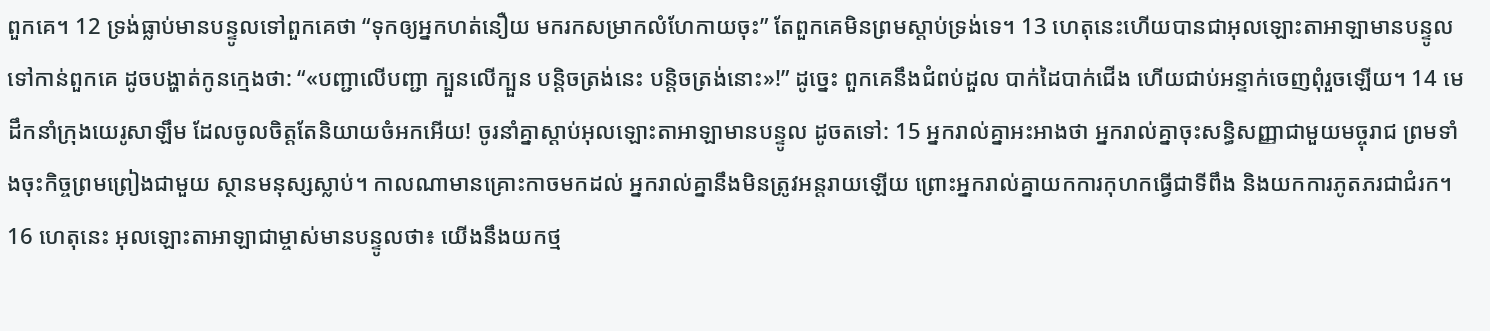ពួកគេ។ 12 ទ្រង់ធ្លាប់មានបន្ទូលទៅពួកគេថា “ទុកឲ្យអ្នកហត់នឿយ មករកសម្រាកលំហែកាយចុះ” តែពួកគេមិនព្រមស្ដាប់ទ្រង់ទេ។ 13 ហេតុនេះហើយបានជាអុលឡោះតាអាឡាមានបន្ទូលទៅកាន់ពួកគេ ដូចបង្ហាត់កូនក្មេងថា: “«បញ្ជាលើបញ្ជា ក្បួនលើក្បួន បន្តិចត្រង់នេះ បន្តិចត្រង់នោះ»!” ដូច្នេះ ពួកគេនឹងជំពប់ដួល បាក់ដៃបាក់ជើង ហើយជាប់អន្ទាក់ចេញពុំរួចឡើយ។ 14 មេដឹកនាំក្រុងយេរូសាឡឹម ដែលចូលចិត្តតែនិយាយចំអកអើយ! ចូរនាំគ្នាស្ដាប់អុលឡោះតាអាឡាមានបន្ទូល ដូចតទៅ: 15 អ្នករាល់គ្នាអះអាងថា អ្នករាល់គ្នាចុះសន្ធិសញ្ញាជាមួយមច្ចុរាជ ព្រមទាំងចុះកិច្ចព្រមព្រៀងជាមួយ ស្ថានមនុស្សស្លាប់។ កាលណាមានគ្រោះកាចមកដល់ អ្នករាល់គ្នានឹងមិនត្រូវអន្តរាយឡើយ ព្រោះអ្នករាល់គ្នាយកការកុហកធ្វើជាទីពឹង និងយកការភូតភរជាជំរក។ 16 ហេតុនេះ អុលឡោះតាអាឡាជាម្ចាស់មានបន្ទូលថា៖ យើងនឹងយកថ្ម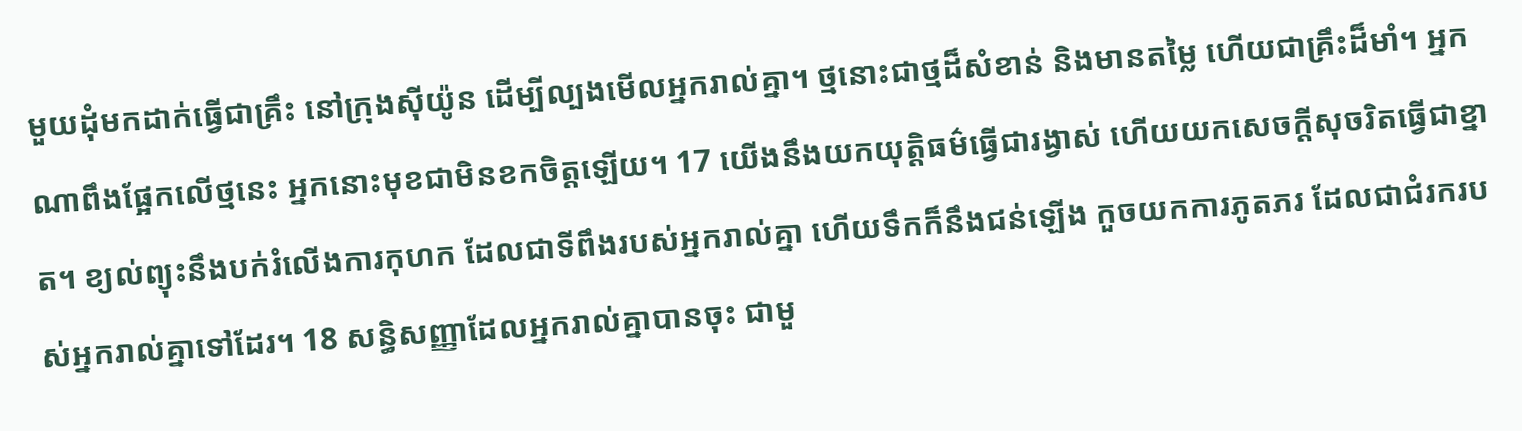មួយដុំមកដាក់ធ្វើជាគ្រឹះ នៅក្រុងស៊ីយ៉ូន ដើម្បីល្បងមើលអ្នករាល់គ្នា។ ថ្មនោះជាថ្មដ៏សំខាន់ និងមានតម្លៃ ហើយជាគ្រឹះដ៏មាំ។ អ្នកណាពឹងផ្អែកលើថ្មនេះ អ្នកនោះមុខជាមិនខកចិត្តឡើយ។ 17 យើងនឹងយកយុត្តិធម៌ធ្វើជារង្វាស់ ហើយយកសេចក្ដីសុចរិតធ្វើជាខ្នាត។ ខ្យល់ព្យុះនឹងបក់រំលើងការកុហក ដែលជាទីពឹងរបស់អ្នករាល់គ្នា ហើយទឹកក៏នឹងជន់ឡើង កួចយកការភូតភរ ដែលជាជំរករបស់អ្នករាល់គ្នាទៅដែរ។ 18 សន្ធិសញ្ញាដែលអ្នករាល់គ្នាបានចុះ ជាមួ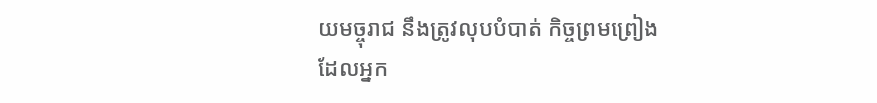យមច្ចុរាជ នឹងត្រូវលុបបំបាត់ កិច្ចព្រមព្រៀងដែលអ្នក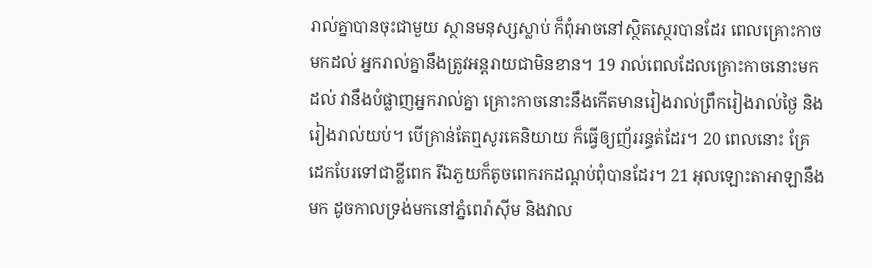រាល់គ្នាបានចុះជាមួយ ស្ថានមនុស្សស្លាប់ ក៏ពុំអាចនៅស្ថិតស្ថេរបានដែរ ពេលគ្រោះកាចមកដល់ អ្នករាល់គ្នានឹងត្រូវអន្តរាយជាមិនខាន។ 19 រាល់ពេលដែលគ្រោះកាចនោះមកដល់ វានឹងបំផ្លាញអ្នករាល់គ្នា គ្រោះកាចនោះនឹងកើតមានរៀងរាល់ព្រឹករៀងរាល់ថ្ងៃ និងរៀងរាល់យប់។ បើគ្រាន់តែឮសូរគេនិយាយ ក៏ធ្វើឲ្យញ័ររន្ធត់ដែរ។ 20 ពេលនោះ គ្រែដេកបែរទៅជាខ្លីពេក រីឯភួយក៏តូចពេករកដណ្ដប់ពុំបានដែរ។ 21 អុលឡោះតាអាឡានឹងមក ដូចកាលទ្រង់មកនៅភ្នំពេរ៉ាស៊ីម និងវាល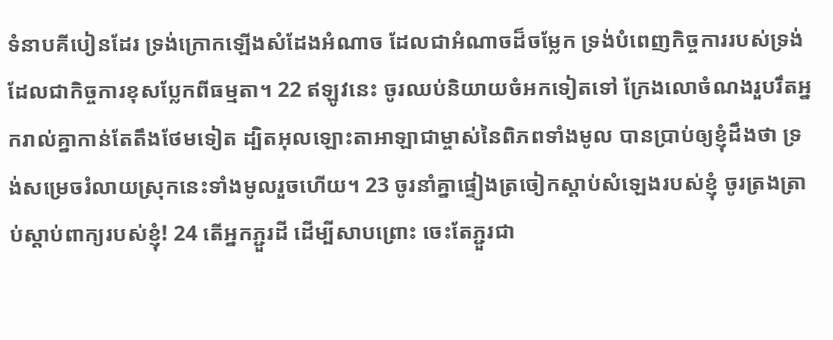ទំនាបគីបៀនដែរ ទ្រង់ក្រោកឡើងសំដែងអំណាច ដែលជាអំណាចដ៏ចម្លែក ទ្រង់បំពេញកិច្ចការរបស់ទ្រង់ ដែលជាកិច្ចការខុសប្លែកពីធម្មតា។ 22 ឥឡូវនេះ ចូរឈប់និយាយចំអកទៀតទៅ ក្រែងលោចំណងរួបរឹតអ្នករាល់គ្នាកាន់តែតឹងថែមទៀត ដ្បិតអុលឡោះតាអាឡាជាម្ចាស់នៃពិភពទាំងមូល បានប្រាប់ឲ្យខ្ញុំដឹងថា ទ្រង់សម្រេចរំលាយស្រុកនេះទាំងមូលរួចហើយ។ 23 ចូរនាំគ្នាផ្ទៀងត្រចៀកស្ដាប់សំឡេងរបស់ខ្ញុំ ចូរត្រងត្រាប់ស្ដាប់ពាក្យរបស់ខ្ញុំ! 24 តើអ្នកភ្ជួរដី ដើម្បីសាបព្រោះ ចេះតែភ្ជួរជា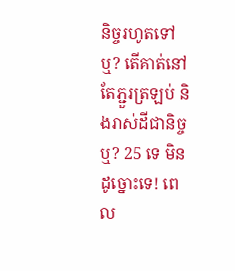និច្ចរហូតទៅឬ? តើគាត់នៅតែភ្ជួរត្រឡប់ និងរាស់ដីជានិច្ចឬ? 25 ទេ មិនដូច្នោះទេ! ពេល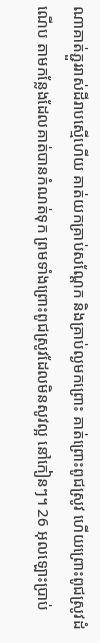ណាគាត់ភ្ជួររាស់ដីរាបស្មើហើយ គាត់យកគ្រាប់សណ្ដែក និងគ្រាប់ល្ងមកព្រោះ គាត់ព្រោះពូជស្រូវ ហើយព្រោះពូជស្រូវដំណើប តាមកន្លែងដែលគាត់បានកំណត់ទុក ព្រមទាំងព្រោះពូជស្រូវដែលមិនសូវល្អ នៅកៀនៗ។ 26 អុលឡោះប្រាប់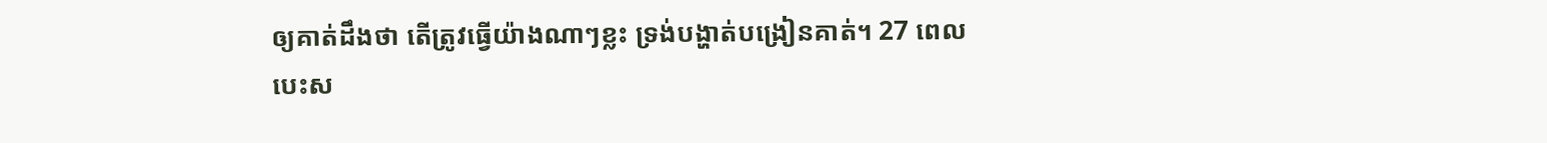ឲ្យគាត់ដឹងថា តើត្រូវធ្វើយ៉ាងណាៗខ្លះ ទ្រង់បង្ហាត់បង្រៀនគាត់។ 27 ពេលបេះស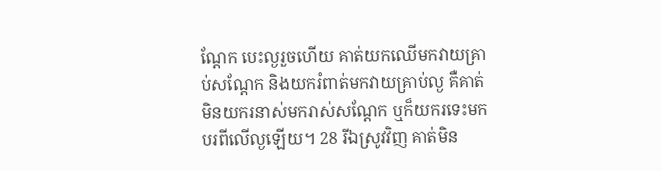ណ្ដែក បេះល្ងរួចហើយ គាត់យកឈើមកវាយគ្រាប់សណ្ដែក និងយករំពាត់មកវាយគ្រាប់ល្ង គឺគាត់មិនយករនាស់មករាស់សណ្ដែក ឬក៏យករទេះមកបរពីលើល្ងឡើយ។ 28 រីឯស្រូវវិញ គាត់មិន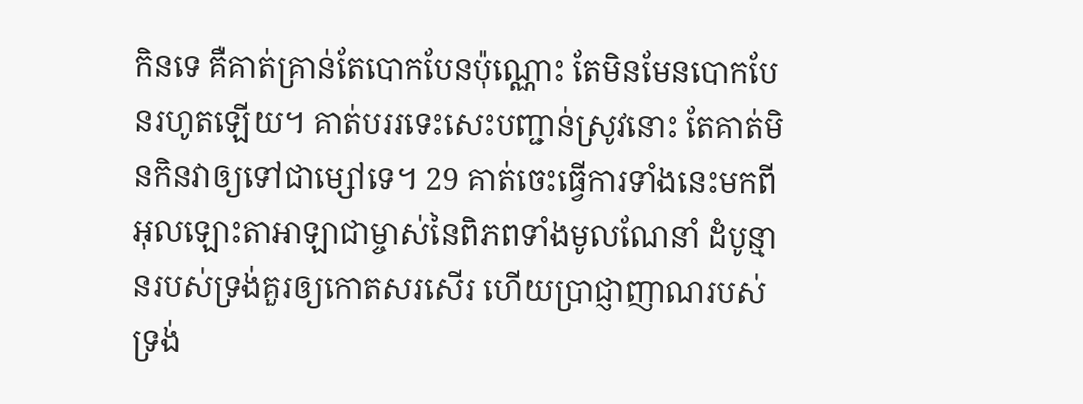កិនទេ គឺគាត់គ្រាន់តែបោកបែនប៉ុណ្ណោះ តែមិនមែនបោកបែនរហូតឡើយ។ គាត់បររទេះសេះបញ្ជាន់ស្រូវនោះ តែគាត់មិនកិនវាឲ្យទៅជាម្សៅទេ។ 29 គាត់ចេះធ្វើការទាំងនេះមកពី អុលឡោះតាអាឡាជាម្ចាស់នៃពិភពទាំងមូលណែនាំ ដំបូន្មានរបស់ទ្រង់គួរឲ្យកោតសរសើរ ហើយប្រាជ្ញាញាណរបស់ទ្រង់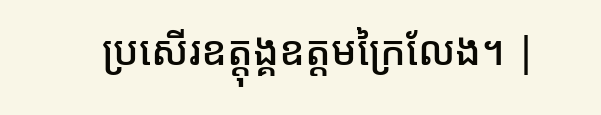ប្រសើរឧត្ដុង្គឧត្ដមក្រៃលែង។ |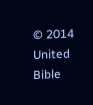© 2014 United Bible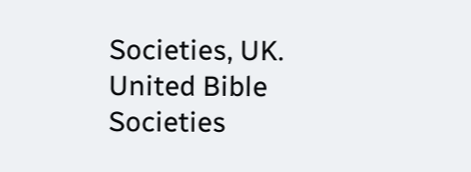Societies, UK.
United Bible Societies